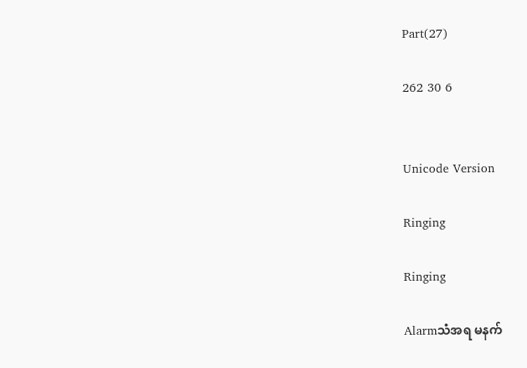Part(27)

262 30 6


Unicode Version

Ringing

Ringing

Alarmသံအရ မနက်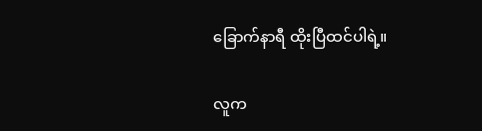ခြောက်နာရီ ထိုးပြီထင်ပါရဲ့။

လူက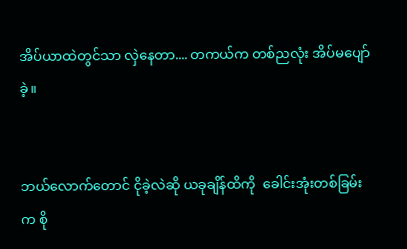အိပ်ယာထဲတွင်သာ လှဲနေတာ.... တကယ်က တစ်ညလုံး အိပ်မပျော်ခဲ့။


ဘယ်လောက်တောင် ငိုခဲ့လဲဆို ယခုချိန်ထိကို  ခေါင်းအုံးတစ်ခြမ်းက စို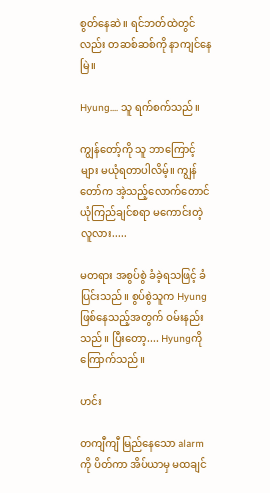စွတ်နေဆဲ။ ရင်ဘတ်ထဲတွင်လည်း တဆစ်ဆစ်ကို နာကျင်နေမြဲ။

Hyung.... သူ ရက်စက်သည်။

ကျွန်တော့်ကို သူ ဘာကြောင့်များ မယုံရတာပါလိမ့်။ ကျွန်တော်က အဲ့သည့်လောက်တောင် ယုံကြည်ချင်စရာ မကောင်းတဲ့ လူလား.....

မတရား အစွပ်စွဲ ခံခဲ့ရသဖြင့် ခံပြင်းသည်။ စွပ်စွဲသူက Hyungဖြစ်နေသည့်အတွက် ဝမ်းနည်းသည်။ ပြီးတော့.... Hyungကို ကြောက်သည်။

ဟင်း

တကျီကျီ မြည်နေသော alarmကို ပိတ်ကာ အိပ်ယာမှ မထချင်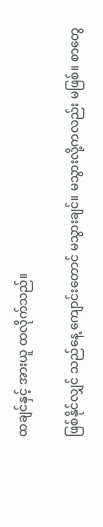ထချင်နှင့် အားယူ ထလိုက်သည်။

ဖြစ်နိုင်လျှင် သည်နေ့ ကျောင်းတောင် မသွားချင်။ မသွားလို့ကလည်း မဖြစ်။ စာတွေ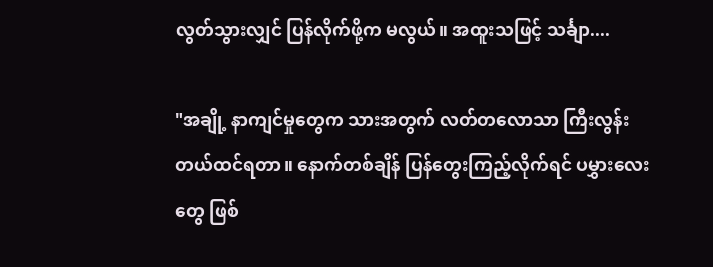လွတ်သွားလျှင် ပြန်လိုက်ဖို့က မလွယ်။ အထူးသဖြင့် သင်္ချာ....

"အချို့ နာကျင်မှုတွေက သားအတွက် လတ်တလောသာ ကြီးလွန်းတယ်ထင်ရတာ။ နောက်တစ်ချိန် ပြန်တွေးကြည့်လိုက်ရင် ပမွှားလေးတွေ ဖြစ်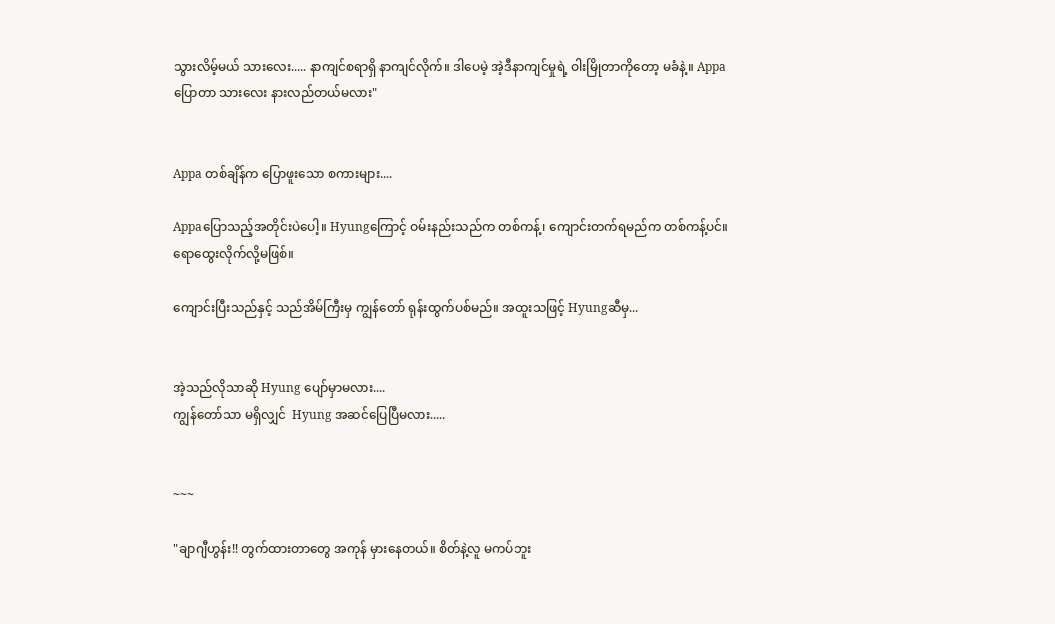သွားလိမ့်မယ် သားလေး..... နာကျင်စရာရှိ နာကျင်လိုက်။ ဒါပေမဲ့ အဲ့ဒီနာကျင်မှုရဲ့ ဝါးမြိုတာကိုတော့ မခံနဲ့။ Appaပြောတာ သားလေး နားလည်တယ်မလား"


Appa တစ်ချိန်က ပြောဖူးသော စကားများ....

Appaပြောသည့်အတိုင်းပဲပေါ့။ Hyungကြောင့် ဝမ်းနည်းသည်က တစ်ကန့်၊ ကျောင်းတက်ရမည်က တစ်ကန့်ပင်။ ရောထွေးလိုက်လို့မဖြစ်။

ကျောင်းပြီးသည်နှင့် သည်အိမ်ကြီးမှ ကျွန်တော် ရုန်းထွက်ပစ်မည်။ အထူးသဖြင့် Hyungဆီမှ...


အဲ့သည်လိုသာဆို Hyung ပျော်မှာမလား....
ကျွန်တော်သာ မရှိလျှင်  Hyung အဆင်ပြေပြီမလား.....


~~~

"ချာဂျီဟွန်း!! တွက်ထားတာတွေ အကုန် မှားနေတယ်။ စိတ်နဲ့လူ မကပ်ဘူး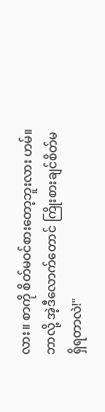လား။ စာကို စိတ်မဝင်စားတော့ဘူးလား ဟမ်။ ဘာလို့ အဲ့ဒီလောက်တောင် ကြိုးစားချင်စိတ်မရှိရတာလဲ!"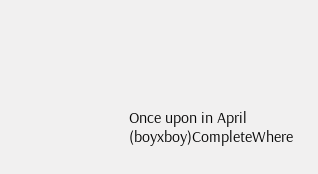Once upon in April (boyxboy)CompleteWhere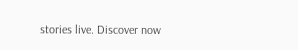stories live. Discover now